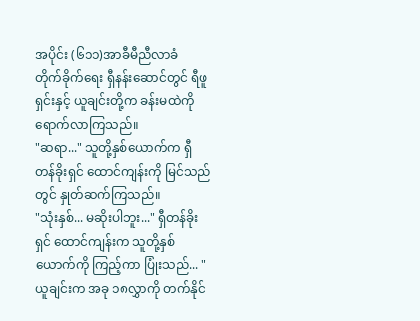အပိုင်း (၆၁၁)အာခီမီညီလာခံ
တိုက်ခိုက်ရေး ရှီနန်းဆောင်တွင် ရီဖူရှင်းနှင့် ယူချင်းတို့က ခန်းမထဲကို ရောက်လာကြသည်။
"ဆရာ..." သူတို့နှစ်ယောက်က ရှီတန်ခိုးရှင် ထောင်ကျန်းကို မြင်သည်တွင် နှုတ်ဆက်ကြသည်။
"သုံးနှစ်... မဆိုးပါဘူး..." ရှီတန်ခိုးရှင် ထောင်ကျန်းက သူတို့နှစ်ယောက်ကို ကြည့်ကာ ပြုံးသည်... "ယူချင်းက အခု ၁၈လွှာကို တက်နိုင်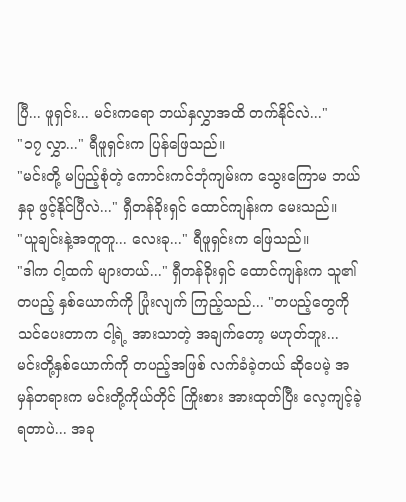ပြီ... ဖူရှင်း... မင်းကရော ဘယ်နှလွှာအထိ တက်နိုင်လဲ..."
"၁၇ လွှာ..." ရီဖူရှင်းက ပြန်ဖြေသည်။
"မင်းတို့ မပြည့်စုံတဲ့ ကောင်းကင်ဘုံကျမ်းက သွေးကြောမ ဘယ်နှခု ဖွင့်နိုင်ပြီလဲ..." ရှီတန်ခိုးရှင် ထောင်ကျန်းက မေးသည်။
"ယူချင်းနဲ့အတူတူ... လေးခု..." ရီဖူရှင်းက ဖြေသည်။
"ဒါက ငါ့ထက် များတယ်..." ရှီတန်ခိုးရှင် ထောင်ကျန်းက သူ၏တပည့် နှစ်ယောက်ကို ပြုံးလျက် ကြည့်သည်... "တပည့်တွေကို သင်ပေးတာက ငါ့ရဲ့ အားသာတဲ့ အချက်တော့ မဟုတ်ဘူး... မင်းတို့နှစ်ယောက်ကို တပည့်အဖြစ် လက်ခံခဲ့တယ် ဆိုပေမဲ့ အမှန်တရားက မင်းတို့ကိုယ်တိုင် ကြိုးစား အားထုတ်ပြီး လေ့ကျင့်ခဲ့ရတာပဲ... အခု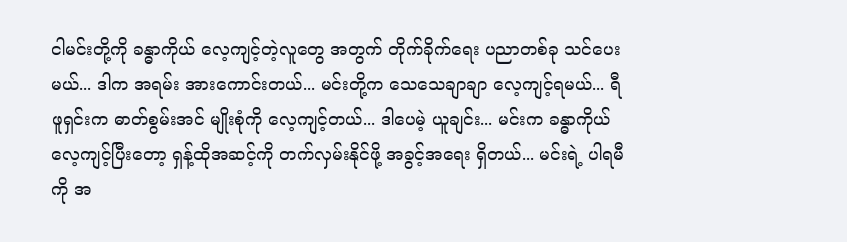ငါမင်းတို့ကို ခန္ဓာကိုယ် လေ့ကျင့်တဲ့လူတွေ အတွက် တိုက်ခိုက်ရေး ပညာတစ်ခု သင်ပေးမယ်... ဒါက အရမ်း အားကောင်းတယ်... မင်းတို့က သေသေချာချာ လေ့ကျင့်ရမယ်... ရီဖူရှင်းက ဓာတ်စွမ်းအင် မျိုးစုံကို လေ့ကျင့်တယ်... ဒါပေမဲ့ ယူချင်း... မင်းက ခန္ဓာကိုယ် လေ့ကျင့်ပြီးတော့ ရှန့်ထိုအဆင့်ကို တက်လှမ်းနိုင်ဖို့ အခွင့်အရေး ရှိတယ်... မင်းရဲ့ ပါရမီကို အ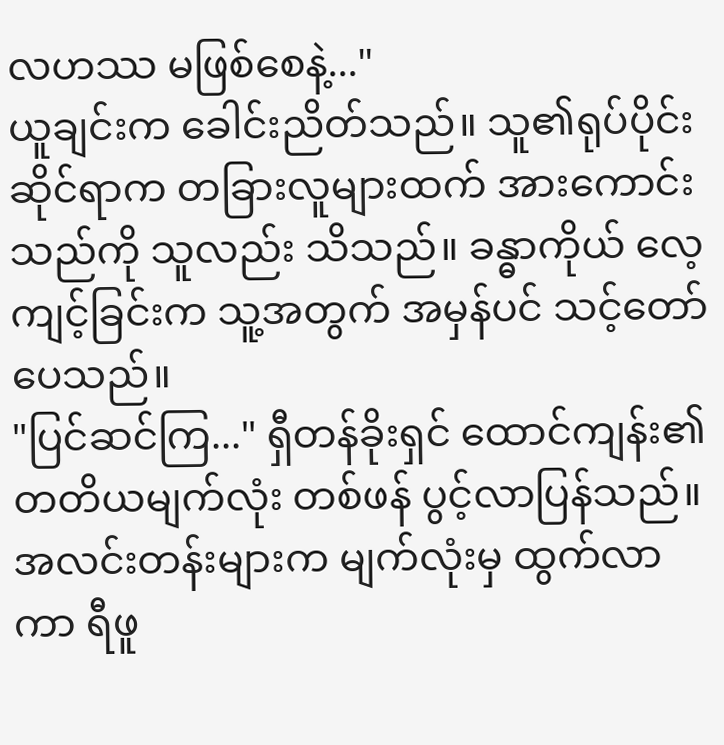လဟဿ မဖြစ်စေနဲ့..."
ယူချင်းက ခေါင်းညိတ်သည်။ သူ၏ရုပ်ပိုင်းဆိုင်ရာက တခြားလူများထက် အားကောင်းသည်ကို သူလည်း သိသည်။ ခန္ဓာကိုယ် လေ့ကျင့်ခြင်းက သူ့အတွက် အမှန်ပင် သင့်တော်ပေသည်။
"ပြင်ဆင်ကြ..." ရှီတန်ခိုးရှင် ထောင်ကျန်း၏ တတိယမျက်လုံး တစ်ဖန် ပွင့်လာပြန်သည်။ အလင်းတန်းများက မျက်လုံးမှ ထွက်လာကာ ရီဖူ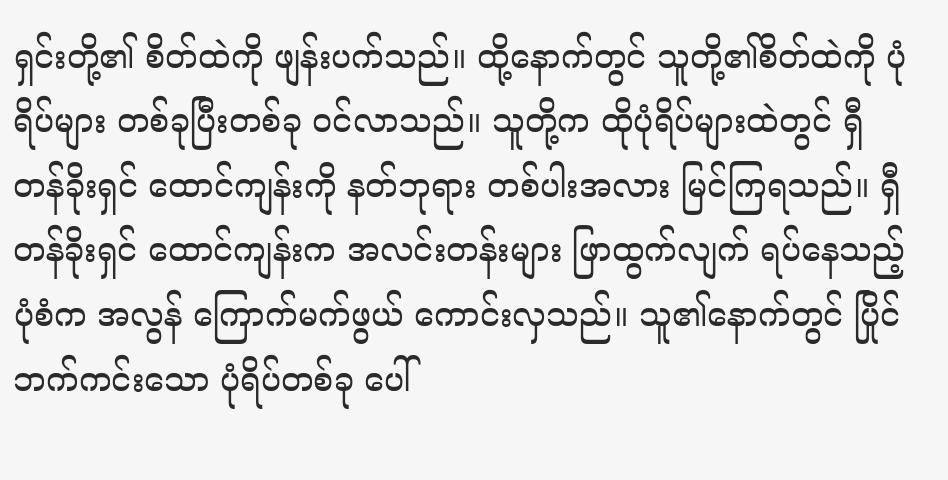ရှင်းတို့၏ စိတ်ထဲကို ဖျန်းပက်သည်။ ထို့နောက်တွင် သူတို့၏စိတ်ထဲကို ပုံရိပ်များ တစ်ခုပြီးတစ်ခု ဝင်လာသည်။ သူတို့က ထိုပုံရိပ်များထဲတွင် ရှီတန်ခိုးရှင် ထောင်ကျန်းကို နတ်ဘုရား တစ်ပါးအလား မြင်ကြရသည်။ ရှီတန်ခိုးရှင် ထောင်ကျန်းက အလင်းတန်းများ ဖြာထွက်လျက် ရပ်နေသည့်ပုံစံက အလွန် ကြောက်မက်ဖွယ် ကောင်းလှသည်။ သူ၏နောက်တွင် ပြိုင်ဘက်ကင်းသော ပုံရိပ်တစ်ခု ပေါ်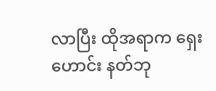လာပြီး ထိုအရာက ရှေးဟောင်း နတ်ဘု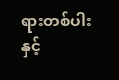ရားတစ်ပါးနှင့်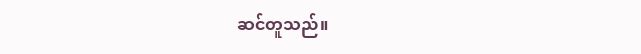ဆင်တူသည်။